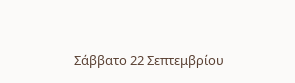Σάββατο 22 Σεπτεμβρίου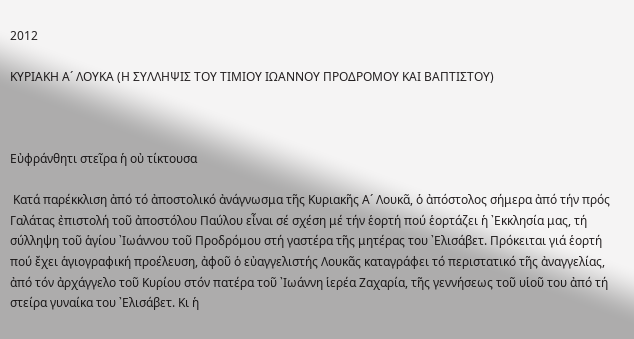2012

ΚΥΡΙΑΚΗ Α´ ΛΟΥΚΑ (Η ΣΥΛΛΗΨΙΣ ΤΟΥ ΤΙΜΙΟΥ ΙΩΑΝΝΟΥ ΠΡΟΔΡΟΜΟΥ ΚΑΙ ΒΑΠΤΙΣΤΟΥ)



Εὐφράνθητι στεῖρα ἡ οὐ τίκτουσα

 Κατά παρέκκλιση ἀπό τό ἀποστολικό ἀνάγνωσμα τῆς Κυριακῆς Α´ Λουκᾶ, ὁ ἀπόστολος σήμερα ἀπό τήν πρός Γαλάτας ἐπιστολή τοῦ ἀποστόλου Παύλου εἶναι σέ σχέση μέ τήν ἑορτή πού ἑορτάζει ἡ ᾽Εκκλησία μας, τή σύλληψη τοῦ ἁγίου ᾽Ιωάννου τοῦ Προδρόμου στή γαστέρα τῆς μητέρας του ᾽Ελισάβετ. Πρόκειται γιά ἑορτή πού ἔχει ἁγιογραφική προέλευση, ἀφοῦ ὁ εὐαγγελιστής Λουκᾶς καταγράφει τό περιστατικό τῆς ἀναγγελίας, ἀπό τόν ἀρχάγγελο τοῦ Κυρίου στόν πατέρα τοῦ ᾽Ιωάννη ἱερέα Ζαχαρία, τῆς γεννήσεως τοῦ υἱοῦ του ἀπό τή στείρα γυναίκα του ᾽Ελισάβετ. Κι ἡ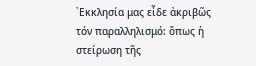᾽Εκκλησία μας εἶδε ἀκριβῶς τόν παραλληλισμό: ὅπως ἡ στείρωση τῆς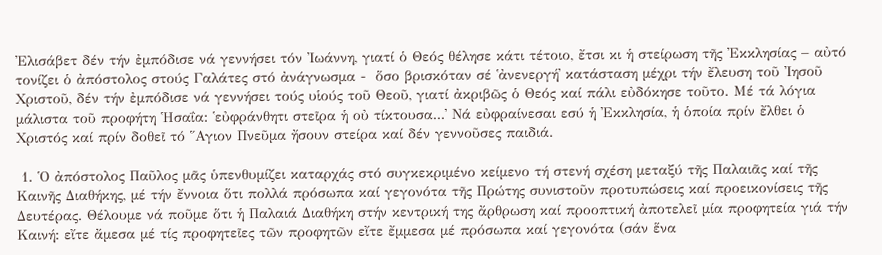᾽Ελισάβετ δέν τήν ἐμπόδισε νά γεννήσει τόν ᾽Ιωάννη, γιατί ὁ Θεός θέλησε κάτι τέτοιο, ἔτσι κι ἡ στείρωση τῆς ᾽Εκκλησίας – αὐτό τονίζει ὁ ἀπόστολος στούς Γαλάτες στό ἀνάγνωσμα -  ὅσο βρισκόταν σέ ῾ἀνενεργή᾽ κατάσταση μέχρι τήν ἔλευση τοῦ ᾽Ιησοῦ Χριστοῦ, δέν τήν ἐμπόδισε νά γεννήσει τούς υἱούς τοῦ Θεοῦ, γιατί ἀκριβῶς ὁ Θεός καί πάλι εὐδόκησε τοῦτο. Μέ τά λόγια μάλιστα τοῦ προφήτη ῾Ησαΐα: ῾εὐφράνθητι στεῖρα ἡ οὐ τίκτουσα...᾽ Νά εὐφραίνεσαι εσύ ἡ ᾽Εκκλησία, ἡ ὁποία πρίν ἔλθει ὁ Χριστός καί πρίν δοθεῖ τό ῞Αγιον Πνεῦμα ἤσουν στείρα καί δέν γεννοῦσες παιδιά.

 1. ῾Ο ἀπόστολος Παῦλος μᾶς ὑπενθυμίζει καταρχάς στό συγκεκριμένο κείμενο τή στενή σχέση μεταξύ τῆς Παλαιᾶς καί τῆς Καινῆς Διαθήκης, μέ τήν ἔννοια ὅτι πολλά πρόσωπα καί γεγονότα τῆς Πρώτης συνιστοῦν προτυπώσεις καί προεικονίσεις τῆς Δευτέρας. Θέλουμε νά ποῦμε ὅτι ἡ Παλαιά Διαθήκη στήν κεντρική της ἄρθρωση καί προοπτική ἀποτελεῖ μία προφητεία γιά τήν Καινή: εἴτε ἄμεσα μέ τίς προφητεῖες τῶν προφητῶν εἴτε ἔμμεσα μέ πρόσωπα καί γεγονότα (σάν ἕνα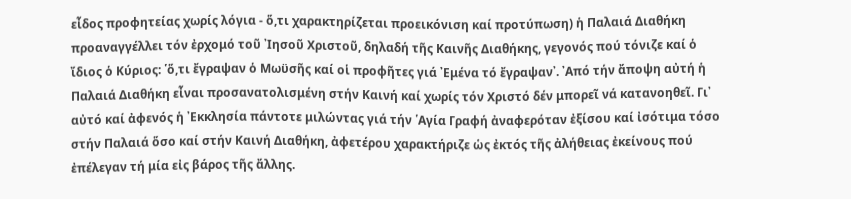εἶδος προφητείας χωρίς λόγια - ὅ,τι χαρακτηρίζεται προεικόνιση καί προτύπωση) ἡ Παλαιά Διαθήκη προαναγγέλλει τόν ἐρχομό τοῦ ᾽Ιησοῦ Χριστοῦ, δηλαδή τῆς Καινῆς Διαθήκης, γεγονός πού τόνιζε καί ὁ ἴδιος ὁ Κύριος: ῾ὅ,τι ἔγραψαν ὁ Μωϋσῆς καί οἱ προφῆτες γιά ᾽Εμένα τό ἔγραψαν᾽. ᾽Από τήν ἄποψη αὐτή ἡ Παλαιά Διαθήκη εἶναι προσανατολισμένη στήν Καινή καί χωρίς τόν Χριστό δέν μπορεῖ νά κατανοηθεῖ. Γι᾽ αὐτό καί ἀφενός ἡ ᾽Εκκλησία πάντοτε μιλώντας γιά τήν ῾Αγία Γραφή ἀναφερόταν ἐξίσου καί ἰσότιμα τόσο στήν Παλαιά ὅσο καί στήν Καινή Διαθήκη, ἀφετέρου χαρακτήριζε ὡς ἐκτός τῆς ἀλήθειας ἐκείνους πού ἐπέλεγαν τή μία εἰς βάρος τῆς ἄλλης.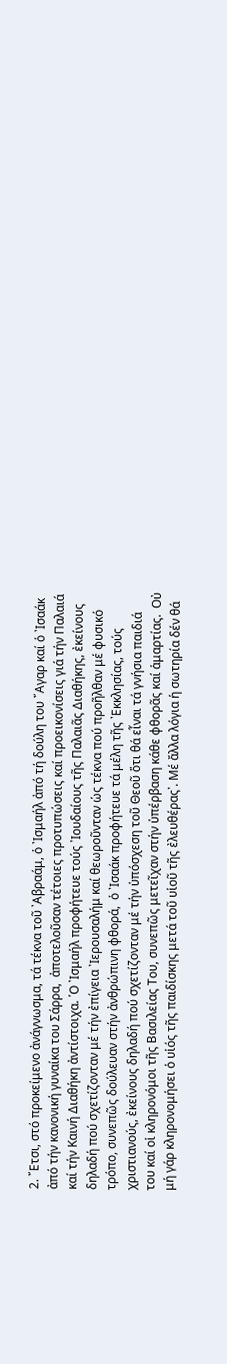2. ῎Ετσι, στό προκείμενο ἀνάγνωσμα, τά τέκνα τοῦ ᾽Αβραάμ, ὁ ᾽Ισμαήλ ἀπό τή δούλη του ῎Αγαρ καί ὁ ᾽Ισαάκ ἀπό τήν κανονική γυναίκα του Σάρρα,  ἀποτελοῦσαν τέτοιες προτυπώσεις καί προεικονίσεις γιά τήν Παλαιά καί τήν Καινή Διαθήκη ἀντίστοιχα. ῾Ο ᾽Ισμαήλ προφήτευε τούς ᾽Ιουδαίους τῆς Παλαιᾶς Διαθήκης, ἐκείνους δηλαδή πού σχετίζονταν μέ τήν ἐπίγεια ᾽Ιερουσαλήμ καί θεωροῦνταν ὡς τέκνα πού προῆλθαν μέ φυσικό τρόπο, συνεπῶς δούλευαν στήν ἀνθρώπινη φθορά,  ὁ ᾽Ισαάκ προφήτευε τά μέλη τῆς ᾽Εκκλησίας, τούς χριστιανούς, ἐκείνους δηλαδή πού σχετίζονταν μέ τήν ὑπόσχεση τοῦ Θεοῦ ὅτι θά εἶναι τά γνήσια παιδιά του καί οἱ κληρονόμοι τῆς Βασιλείας Του, συνεπῶς μετεῖχαν στήν ὑπέρβαση κάθε φθορᾶς καί ἁμαρτίας.  Οὐ μή γάρ κληρονομήσει ὁ υἱός τῆς παιδίσκης μετά τοῦ υἱοῦ τῆς ἐλευθέρας᾽. Μέ ἄλλα λόγια ἡ σωτηρία δέν θά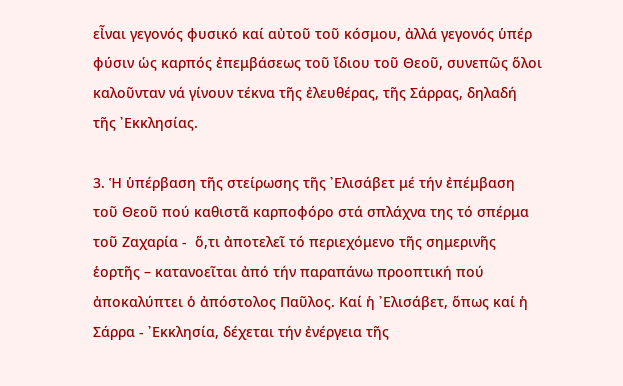εἶναι γεγονός φυσικό καί αὐτοῦ τοῦ κόσμου, ἀλλά γεγονός ὑπέρ φύσιν ὡς καρπός ἐπεμβάσεως τοῦ ἴδιου τοῦ Θεοῦ, συνεπῶς ὅλοι καλοῦνταν νά γίνουν τέκνα τῆς ἐλευθέρας, τῆς Σάρρας, δηλαδή τῆς ᾽Εκκλησίας.

3. Ἡ ὑπέρβαση τῆς στείρωσης τῆς ᾽Ελισάβετ μέ τήν ἐπέμβαση τοῦ Θεοῦ πού καθιστᾶ καρποφόρο στά σπλάχνα της τό σπέρμα τοῦ Ζαχαρία -  ὅ,τι ἀποτελεῖ τό περιεχόμενο τῆς σημερινῆς ἑορτῆς – κατανοεῖται ἀπό τήν παραπάνω προοπτική πού ἀποκαλύπτει ὁ ἀπόστολος Παῦλος. Καί ἡ ᾽Ελισάβετ, ὅπως καί ἡ Σάρρα - ᾽Εκκλησία, δέχεται τήν ἐνέργεια τῆς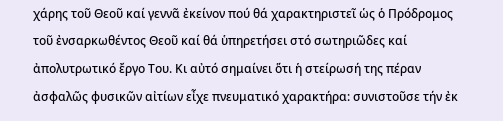χάρης τοῦ Θεοῦ καί γεννᾶ ἐκείνον πού θά χαρακτηριστεῖ ὡς ὁ Πρόδρομος τοῦ ἐνσαρκωθέντος Θεοῦ καί θά ὑπηρετήσει στό σωτηριῶδες καί ἀπολυτρωτικό ἔργο Του. Κι αὐτό σημαίνει ὅτι ἡ στείρωσή της πέραν ἀσφαλῶς φυσικῶν αἰτίων εἶχε πνευματικό χαρακτήρα: συνιστοῦσε τήν ἐκ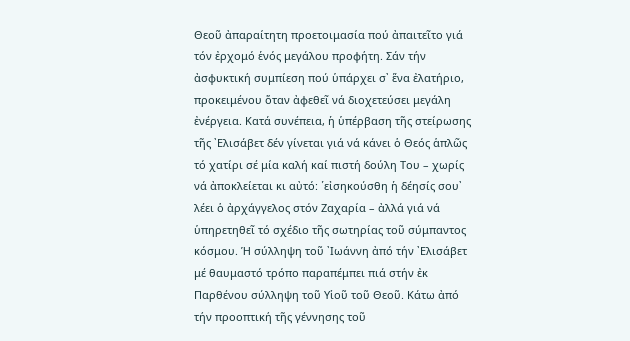Θεοῦ ἀπαραίτητη προετοιμασία πού ἀπαιτεῖτο γιά τόν ἐρχομό ἑνός μεγάλου προφήτη. Σάν τήν ἀσφυκτική συμπίεση πού ὑπάρχει σ᾽ ἕνα ἐλατήριο, προκειμένου ὅταν ἀφεθεῖ νά διοχετεύσει μεγάλη ἐνέργεια. Κατά συνέπεια, ἡ ὑπέρβαση τῆς στείρωσης τῆς ᾽Ελισάβετ δέν γίνεται γιά νά κάνει ὁ Θεός ἁπλῶς τό χατίρι σέ μία καλή καί πιστή δούλη Του – χωρίς νά ἀποκλείεται κι αὐτό: ῾εἰσηκούσθη ἡ δέησίς σου᾽ λέει ὁ ἀρχάγγελος στόν Ζαχαρία – ἀλλά γιά νά ὑπηρετηθεῖ τό σχέδιο τῆς σωτηρίας τοῦ σύμπαντος κόσμου. Ἡ σύλληψη τοῦ ᾽Ιωάννη ἀπό τήν ᾽Ελισάβετ μέ θαυμαστό τρόπο παραπέμπει πιά στήν ἐκ Παρθένου σύλληψη τοῦ Υἱοῦ τοῦ Θεοῦ. Κάτω ἀπό τήν προοπτική τῆς γέννησης τοῦ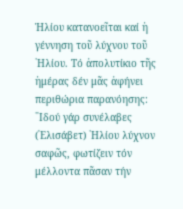Ἡλίου κατανοεῖται καί ἡ γέννηση τοῦ λύχνου τοῦ ῾Ηλίου. Τό ἀπολυτίκιο τῆς ἡμέρας δέν μᾶς ἀφήνει περιθώρια παρανόησης: ῾᾽Ιδού γάρ συνέλαβες (᾽Ελισάβετ) ῾Ηλίου λύχνον σαφῶς, φωτίζειν τόν μέλλοντα πᾶσαν τήν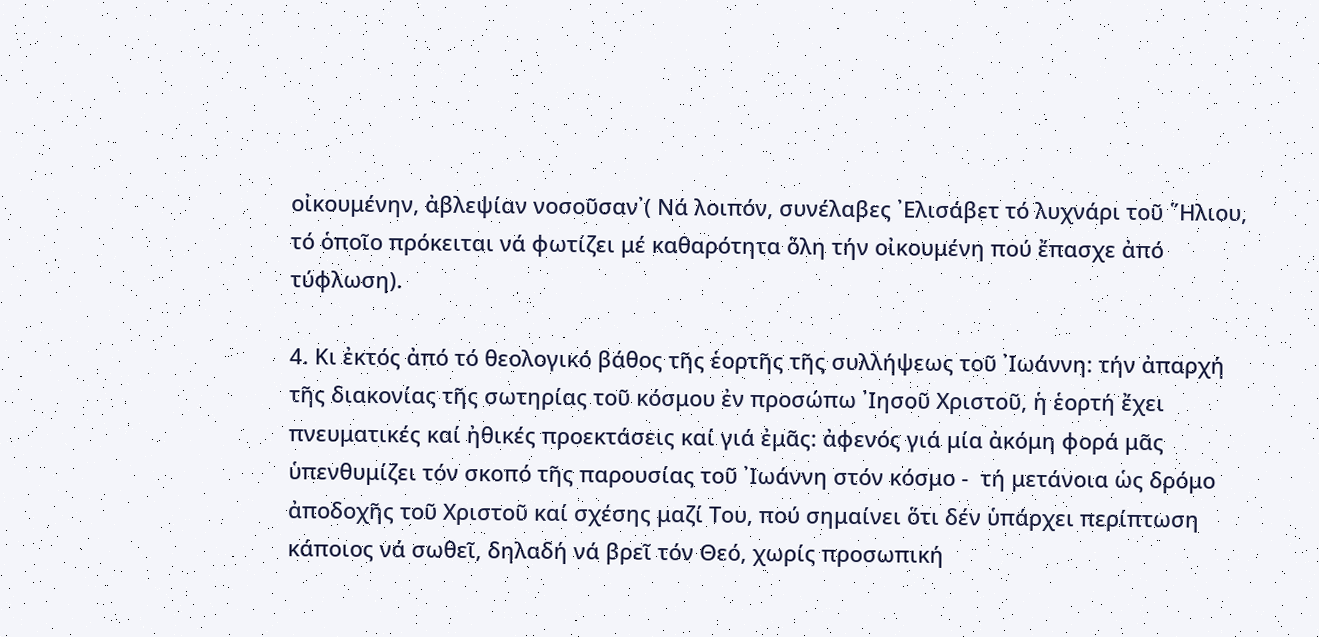οἰκουμένην, ἀβλεψίαν νοσοῦσαν᾽( Νά λοιπόν, συνέλαβες ᾽Ελισάβετ τό λυχνάρι τοῦ ῞Ηλιου, τό ὁποῖο πρόκειται νά φωτίζει μέ καθαρότητα ὅλη τήν οἰκουμένη πού ἔπασχε ἀπό τύφλωση).

4. Κι ἐκτός ἀπό τό θεολογικό βάθος τῆς ἑορτῆς τῆς συλλήψεως τοῦ ᾽Ιωάννη: τήν ἀπαρχή τῆς διακονίας τῆς σωτηρίας τοῦ κόσμου ἐν προσώπω ᾽Ιησοῦ Χριστοῦ, ἡ ἑορτή ἔχει πνευματικές καί ἠθικές προεκτάσεις καί γιά ἐμᾶς: ἀφενός γιά μία ἀκόμη φορά μᾶς ὑπενθυμίζει τόν σκοπό τῆς παρουσίας τοῦ ᾽Ιωάννη στόν κόσμο -  τή μετάνοια ὡς δρόμο ἀποδοχῆς τοῦ Χριστοῦ καί σχέσης μαζί Του, πού σημαίνει ὅτι δέν ὑπάρχει περίπτωση κάποιος νά σωθεῖ, δηλαδή νά βρεῖ τόν Θεό, χωρίς προσωπική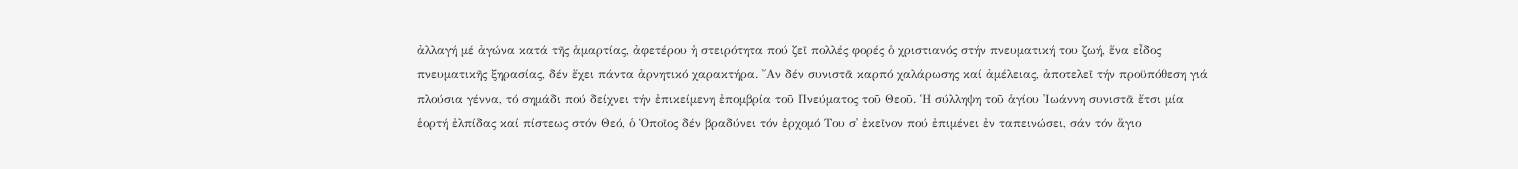ἀλλαγή μέ ἀγώνα κατά τῆς ἁμαρτίας, ἀφετέρου ἡ στειρότητα πού ζεῖ πολλές φορές ὁ χριστιανός στήν πνευματική του ζωή, ἕνα εἶδος πνευματικῆς ξηρασίας, δέν ἔχει πάντα ἀρνητικό χαρακτήρα. ῎Αν δέν συνιστᾶ καρπό χαλάρωσης καί ἀμέλειας, ἀποτελεῖ τήν προϋπόθεση γιά πλούσια γέννα, τό σημάδι πού δείχνει τήν ἐπικείμενη ἐπομβρία τοῦ Πνεύματος τοῦ Θεοῦ. Ἡ σύλληψη τοῦ ἁγίου ᾽Ιωάννη συνιστᾶ ἔτσι μία ἑορτή ἐλπίδας καί πίστεως στόν Θεό, ὁ Ὁποῖος δέν βραδύνει τόν ἐρχομό Του σ᾽ ἐκεῖνον πού ἐπιμένει ἐν ταπεινώσει, σάν τόν ἅγιο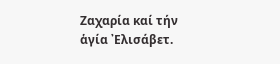Ζαχαρία καί τήν ἁγία ᾽Ελισάβετ.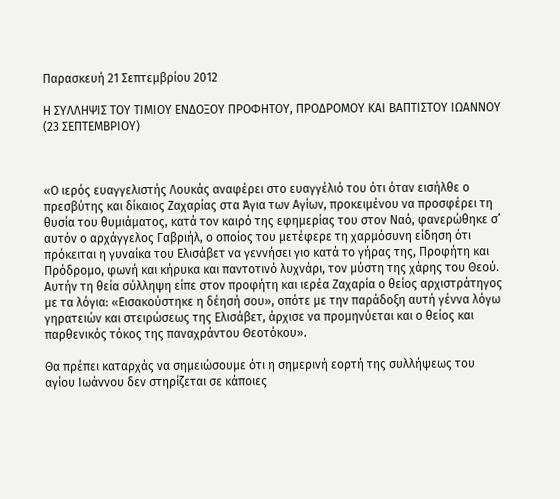Παρασκευή 21 Σεπτεμβρίου 2012

Η ΣΥΛΛΗΨΙΣ ΤΟΥ ΤΙΜΙΟΥ ΕΝΔΟΞΟΥ ΠΡΟΦΗΤΟΥ, ΠΡΟΔΡΟΜΟΥ ΚΑΙ ΒΑΠΤΙΣΤΟΥ ΙΩΑΝΝΟΥ (23 ΣΕΠΤΕΜΒΡΙΟΥ)



«Ο ιερός ευαγγελιστής Λουκάς αναφέρει στο ευαγγέλιό του ότι όταν εισήλθε ο πρεσβύτης και δίκαιος Ζαχαρίας στα Άγια των Αγίων, προκειμένου να προσφέρει τη θυσία του θυμιάματος, κατά τον καιρό της εφημερίας του στον Ναό, φανερώθηκε σ’  αυτόν ο αρχάγγελος Γαβριήλ, ο οποίος του μετέφερε τη χαρμόσυνη είδηση ότι πρόκειται η γυναίκα του Ελισάβετ να γεννήσει γιο κατά το γήρας της, Προφήτη και Πρόδρομο, φωνή και κήρυκα και παντοτινό λυχνάρι, τον μύστη της χάρης του Θεού. Αυτήν τη θεία σύλληψη είπε στον προφήτη και ιερέα Ζαχαρία ο θείος αρχιστράτηγος με τα λόγια: «Εισακούστηκε η δέησή σου», οπότε με την παράδοξη αυτή γέννα λόγω γηρατειών και στειρώσεως της Ελισάβετ, άρχισε να προμηνύεται και ο θείος και παρθενικός τόκος της παναχράντου Θεοτόκου».

Θα πρέπει καταρχάς να σημειώσουμε ότι η σημερινή εορτή της συλλήψεως του αγίου Ιωάννου δεν στηρίζεται σε κάποιες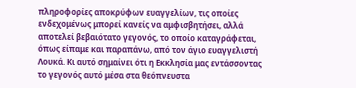πληροφορίες αποκρύφων ευαγγελίων, τις οποίες ενδεχομένως μπορεί κανείς να αμφισβητήσει, αλλά αποτελεί βεβαιότατο γεγονός, το οποίο καταγράφεται, όπως είπαμε και παραπάνω, από τον άγιο ευαγγελιστή Λουκά. Κι αυτό σημαίνει ότι η Εκκλησία μας εντάσσοντας το γεγονός αυτό μέσα στα θεόπνευστα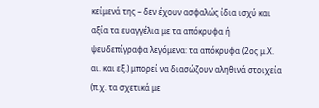κείμενά της – δεν έχουν ασφαλώς ίδια ισχύ και αξία τα ευαγγέλια με τα απόκρυφα ή ψευδεπίγραφα λεγόμενα: τα απόκρυφα (2ος μ.Χ. αι. και εξ.) μπορεί να διασώζουν αληθινά στοιχεία (π.χ. τα σχετικά με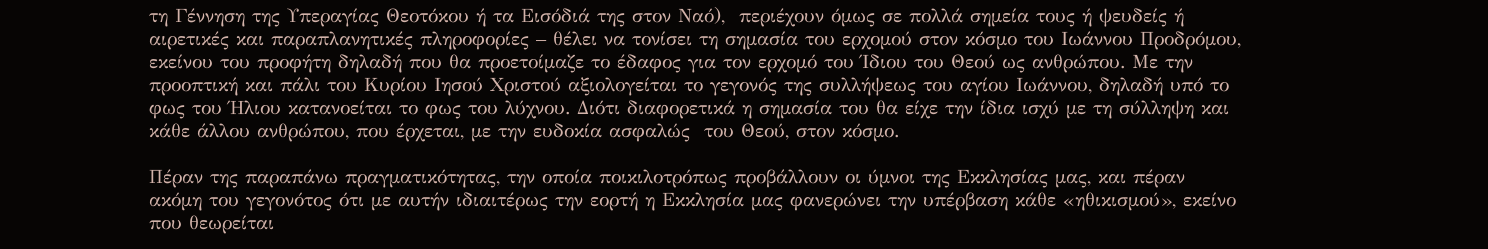τη Γέννηση της Υπεραγίας Θεοτόκου ή τα Εισόδιά της στον Ναό),  περιέχουν όμως σε πολλά σημεία τους ή ψευδείς ή αιρετικές και παραπλανητικές πληροφορίες – θέλει να τονίσει τη σημασία του ερχομού στον κόσμο του Ιωάννου Προδρόμου, εκείνου του προφήτη δηλαδή που θα προετοίμαζε το έδαφος για τον ερχομό του Ίδιου του Θεού ως ανθρώπου. Με την προοπτική και πάλι του Κυρίου Ιησού Χριστού αξιολογείται το γεγονός της συλλήψεως του αγίου Ιωάννου, δηλαδή υπό το φως του Ήλιου κατανοείται το φως του λύχνου. Διότι διαφορετικά η σημασία του θα είχε την ίδια ισχύ με τη σύλληψη και κάθε άλλου ανθρώπου, που έρχεται, με την ευδοκία ασφαλώς  του Θεού, στον κόσμο.

Πέραν της παραπάνω πραγματικότητας, την οποία ποικιλοτρόπως προβάλλουν οι ύμνοι της Εκκλησίας μας, και πέραν ακόμη του γεγονότος ότι με αυτήν ιδιαιτέρως την εορτή η Εκκλησία μας φανερώνει την υπέρβαση κάθε «ηθικισμού», εκείνο που θεωρείται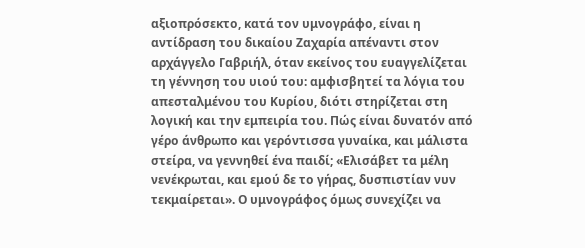αξιοπρόσεκτο, κατά τον υμνογράφο, είναι η αντίδραση του δικαίου Ζαχαρία απέναντι στον αρχάγγελο Γαβριήλ, όταν εκείνος του ευαγγελίζεται τη γέννηση του υιού του: αμφισβητεί τα λόγια του απεσταλμένου του Κυρίου, διότι στηρίζεται στη λογική και την εμπειρία του. Πώς είναι δυνατόν από γέρο άνθρωπο και γερόντισσα γυναίκα, και μάλιστα στείρα, να γεννηθεί ένα παιδί; «Ελισάβετ τα μέλη νενέκρωται, και εμού δε το γήρας, δυσπιστίαν νυν τεκμαίρεται». Ο υμνογράφος όμως συνεχίζει να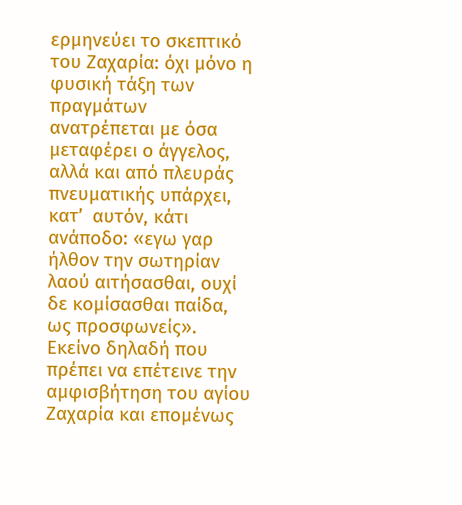ερμηνεύει το σκεπτικό του Ζαχαρία: όχι μόνο η φυσική τάξη των πραγμάτων ανατρέπεται με όσα μεταφέρει ο άγγελος, αλλά και από πλευράς πνευματικής υπάρχει, κατ’  αυτόν, κάτι ανάποδο: «εγω γαρ ήλθον την σωτηρίαν λαού αιτήσασθαι, ουχί δε κομίσασθαι παίδα, ως προσφωνείς». Εκείνο δηλαδή που πρέπει να επέτεινε την αμφισβήτηση του αγίου Ζαχαρία και επομένως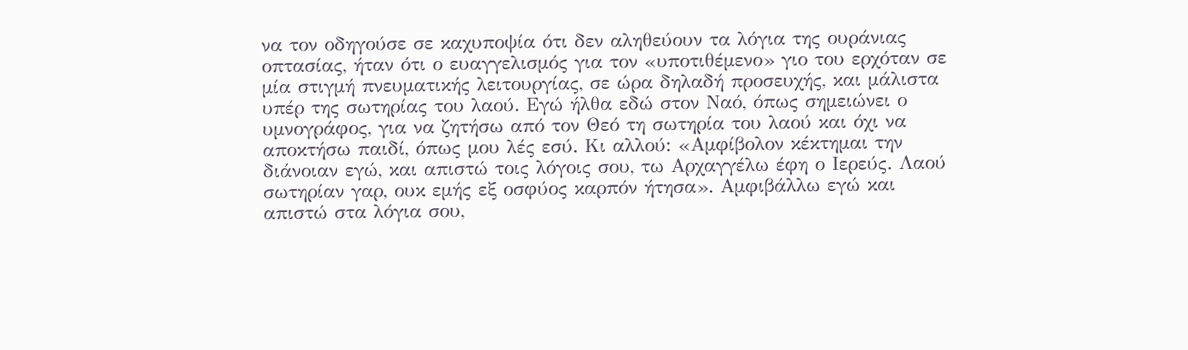να τον οδηγούσε σε καχυποψία ότι δεν αληθεύουν τα λόγια της ουράνιας οπτασίας, ήταν ότι ο ευαγγελισμός για τον «υποτιθέμενο» γιο του ερχόταν σε μία στιγμή πνευματικής λειτουργίας, σε ώρα δηλαδή προσευχής, και μάλιστα υπέρ της σωτηρίας του λαού. Εγώ ήλθα εδώ στον Ναό, όπως σημειώνει ο υμνογράφος, για να ζητήσω από τον Θεό τη σωτηρία του λαού και όχι να αποκτήσω παιδί, όπως μου λές εσύ. Κι αλλού: «Αμφίβολον κέκτημαι την διάνοιαν εγώ, και απιστώ τοις λόγοις σου, τω Αρχαγγέλω έφη ο Ιερεύς. Λαού σωτηρίαν γαρ, ουκ εμής εξ οσφύος καρπόν ήτησα». Αμφιβάλλω εγώ και απιστώ στα λόγια σου,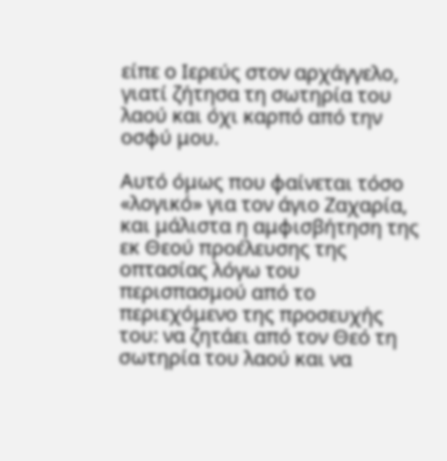είπε ο Ιερεύς στον αρχάγγελο, γιατί ζήτησα τη σωτηρία του λαού και όχι καρπό από την οσφύ μου.

Αυτό όμως που φαίνεται τόσο «λογικό» για τον άγιο Ζαχαρία, και μάλιστα η αμφισβήτηση της εκ Θεού προέλευσης της οπτασίας λόγω του περισπασμού από το περιεχόμενο της προσευχής του: να ζητάει από τον Θεό τη σωτηρία του λαού και να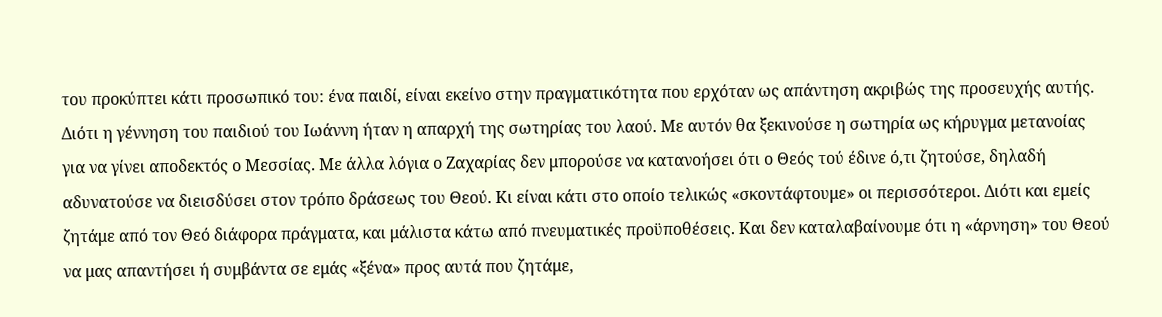του προκύπτει κάτι προσωπικό του: ένα παιδί, είναι εκείνο στην πραγματικότητα που ερχόταν ως απάντηση ακριβώς της προσευχής αυτής. Διότι η γέννηση του παιδιού του Ιωάννη ήταν η απαρχή της σωτηρίας του λαού. Με αυτόν θα ξεκινούσε η σωτηρία ως κήρυγμα μετανοίας για να γίνει αποδεκτός ο Μεσσίας. Με άλλα λόγια ο Ζαχαρίας δεν μπορούσε να κατανοήσει ότι ο Θεός τού έδινε ό,τι ζητούσε, δηλαδή αδυνατούσε να διεισδύσει στον τρόπο δράσεως του Θεού. Κι είναι κάτι στο οποίο τελικώς «σκοντάφτουμε» οι περισσότεροι. Διότι και εμείς ζητάμε από τον Θεό διάφορα πράγματα, και μάλιστα κάτω από πνευματικές προϋποθέσεις. Και δεν καταλαβαίνουμε ότι η «άρνηση» του Θεού να μας απαντήσει ή συμβάντα σε εμάς «ξένα» προς αυτά που ζητάμε,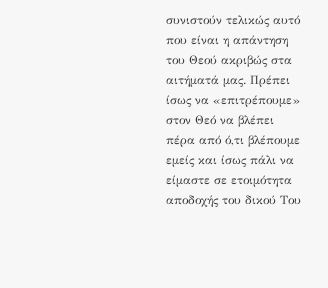συνιστούν τελικώς αυτό που είναι η απάντηση του Θεού ακριβώς στα αιτήματά μας. Πρέπει ίσως να «επιτρέπουμε» στον Θεό να βλέπει πέρα από ό,τι βλέπουμε εμείς και ίσως πάλι να είμαστε σε ετοιμότητα αποδοχής του δικού Του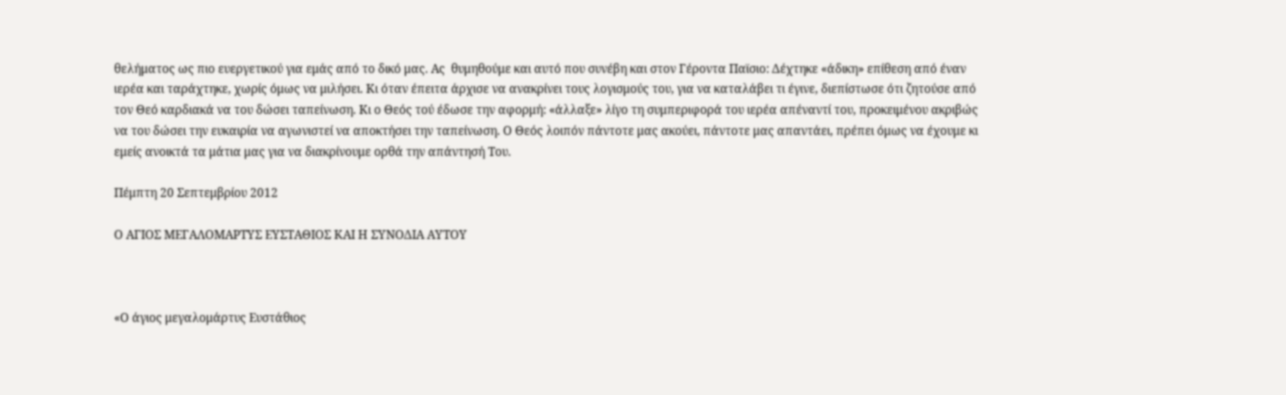θελήματος ως πιο ευεργετικού για εμάς από το δικό μας. Ας  θυμηθούμε και αυτό που συνέβη και στον Γέροντα Παϊσιο: Δέχτηκε «άδικη» επίθεση από έναν ιερέα και ταράχτηκε, χωρίς όμως να μιλήσει. Κι όταν έπειτα άρχισε να ανακρίνει τους λογισμούς του, για να καταλάβει τι έγινε, διεπίστωσε ότι ζητούσε από τον Θεό καρδιακά να του δώσει ταπείνωση. Κι ο Θεός τού έδωσε την αφορμή: «άλλαξε» λίγο τη συμπεριφορά του ιερέα απέναντί του, προκειμένου ακριβώς να του δώσει την ευκαιρία να αγωνιστεί να αποκτήσει την ταπείνωση. Ο Θεός λοιπόν πάντοτε μας ακούει, πάντοτε μας απαντάει, πρέπει όμως να έχουμε κι εμείς ανοικτά τα μάτια μας για να διακρίνουμε ορθά την απάντησή Του.

Πέμπτη 20 Σεπτεμβρίου 2012

Ο ΑΓΙΟΣ ΜΕΓΑΛΟΜΑΡΤΥΣ ΕΥΣΤΑΘΙΟΣ ΚΑΙ Η ΣΥΝΟΔΙΑ ΑΥΤΟΥ



«Ο άγιος μεγαλομάρτυς Ευστάθιος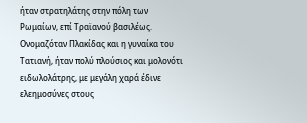ήταν στρατηλάτης στην πόλη των Ρωμαίων, επί Τραϊανού βασιλέως. Ονομαζόταν Πλακίδας και η γυναίκα του Τατιανή, ήταν πολύ πλούσιος και μολονότι ειδωλολάτρης, με μεγάλη χαρά έδινε ελεημοσύνες στους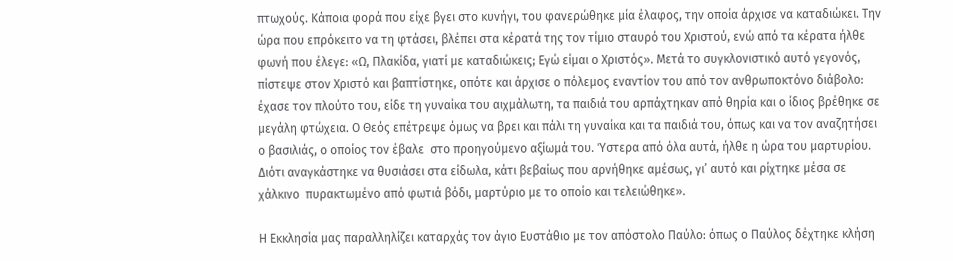πτωχούς. Κάποια φορά που είχε βγει στο κυνήγι, του φανερώθηκε μία έλαφος, την οποία άρχισε να καταδιώκει. Την ώρα που επρόκειτο να τη φτάσει, βλέπει στα κέρατά της τον τίμιο σταυρό του Χριστού, ενώ από τα κέρατα ήλθε φωνή που έλεγε: «Ω, Πλακίδα, γιατί με καταδιώκεις; Εγώ είμαι ο Χριστός». Μετά το συγκλονιστικό αυτό γεγονός, πίστεψε στον Χριστό και βαπτίστηκε, οπότε και άρχισε ο πόλεμος εναντίον του από τον ανθρωποκτόνο διάβολο: έχασε τον πλούτο του, είδε τη γυναίκα του αιχμάλωτη, τα παιδιά του αρπάχτηκαν από θηρία και ο ίδιος βρέθηκε σε μεγάλη φτώχεια. Ο Θεός επέτρεψε όμως να βρει και πάλι τη γυναίκα και τα παιδιά του, όπως και να τον αναζητήσει ο βασιλιάς, ο οποίος τον έβαλε  στο προηγούμενο αξίωμά του. Ύστερα από όλα αυτά, ήλθε η ώρα του μαρτυρίου. Διότι αναγκάστηκε να θυσιάσει στα είδωλα, κάτι βεβαίως που αρνήθηκε αμέσως, γι’ αυτό και ρίχτηκε μέσα σε χάλκινο  πυρακτωμένο από φωτιά βόδι, μαρτύριο με το οποίο και τελειώθηκε».

Η Εκκλησία μας παραλληλίζει καταρχάς τον άγιο Ευστάθιο με τον απόστολο Παύλο: όπως ο Παύλος δέχτηκε κλήση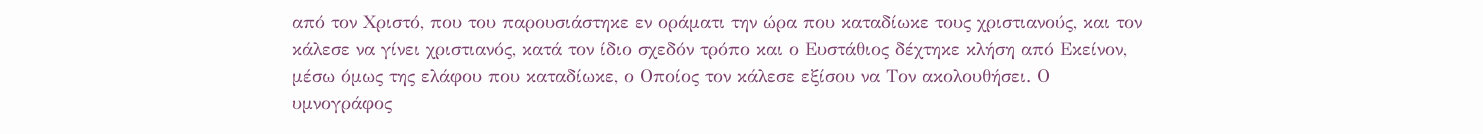από τον Χριστό, που του παρουσιάστηκε εν οράματι την ώρα που καταδίωκε τους χριστιανούς, και τον κάλεσε να γίνει χριστιανός, κατά τον ίδιο σχεδόν τρόπο και ο Ευστάθιος δέχτηκε κλήση από Εκείνον, μέσω όμως της ελάφου που καταδίωκε, ο Οποίος τον κάλεσε εξίσου να Τον ακολουθήσει. Ο υμνογράφος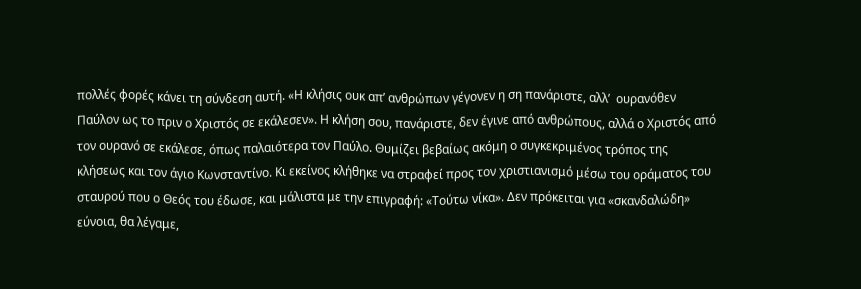πολλές φορές κάνει τη σύνδεση αυτή. «Η κλήσις ουκ απ’ ανθρώπων γέγονεν η ση πανάριστε, αλλ’  ουρανόθεν Παύλον ως το πριν ο Χριστός σε εκάλεσεν». Η κλήση σου, πανάριστε, δεν έγινε από ανθρώπους, αλλά ο Χριστός από τον ουρανό σε εκάλεσε, όπως παλαιότερα τον Παύλο. Θυμίζει βεβαίως ακόμη ο συγκεκριμένος τρόπος της κλήσεως και τον άγιο Κωνσταντίνο. Κι εκείνος κλήθηκε να στραφεί προς τον χριστιανισμό μέσω του οράματος του σταυρού που ο Θεός του έδωσε, και μάλιστα με την επιγραφή: «Τούτω νίκα». Δεν πρόκειται για «σκανδαλώδη» εύνοια, θα λέγαμε,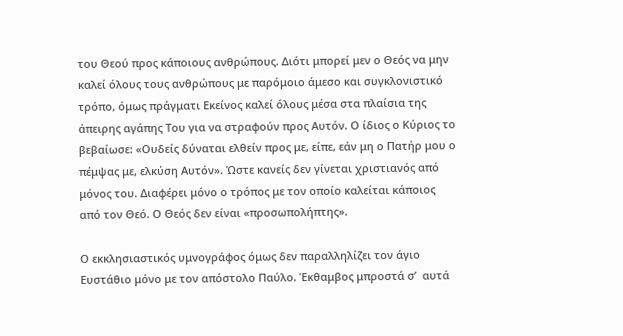του Θεού προς κάποιους ανθρώπους. Διότι μπορεί μεν ο Θεός να μην καλεί όλους τους ανθρώπους με παρόμοιο άμεσο και συγκλονιστικό τρόπο, όμως πράγματι Εκείνος καλεί όλους μέσα στα πλαίσια της άπειρης αγάπης Του για να στραφούν προς Αυτόν. Ο ίδιος ο Κύριος το βεβαίωσε: «Ουδείς δύναται ελθείν προς με, είπε, εάν μη ο Πατήρ μου ο πέμψας με, ελκύση Αυτόν». Ώστε κανείς δεν γίνεται χριστιανός από μόνος του. Διαφέρει μόνο ο τρόπος με τον οποίο καλείται κάποιος από τον Θεό. Ο Θεός δεν είναι «προσωπολήπτης».

Ο εκκλησιαστικός υμνογράφος όμως δεν παραλληλίζει τον άγιο Ευστάθιο μόνο με τον απόστολο Παύλο. Έκθαμβος μπροστά σ’  αυτά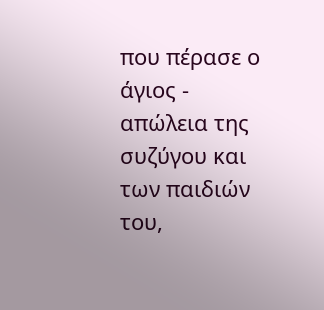που πέρασε ο άγιος -  απώλεια της συζύγου και των παιδιών του,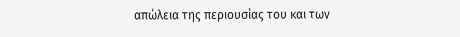απώλεια της περιουσίας του και των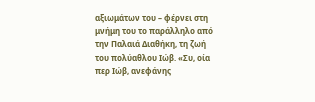αξιωμάτων του – φέρνει στη μνήμη του το παράλληλο από την Παλαιά Διαθήκη, τη ζωή του πολύαθλου Ιώβ. «Συ, οία περ Ιώβ, ανεφάνης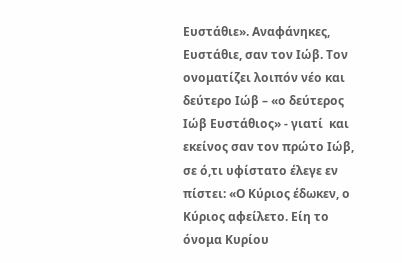Ευστάθιε». Αναφάνηκες, Ευστάθιε, σαν τον Ιώβ. Τον ονοματίζει λοιπόν νέο και δεύτερο Ιώβ – «ο δεύτερος Ιώβ Ευστάθιος» - γιατί  και εκείνος σαν τον πρώτο Ιώβ, σε ό,τι υφίστατο έλεγε εν πίστει: «Ο Κύριος έδωκεν, ο Κύριος αφείλετο. Είη το όνομα Κυρίου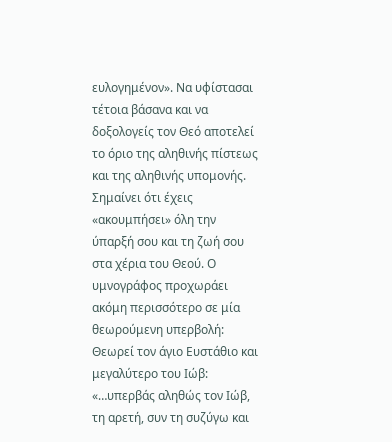ευλογημένον». Να υφίστασαι τέτοια βάσανα και να δοξολογείς τον Θεό αποτελεί το όριο της αληθινής πίστεως και της αληθινής υπομονής. Σημαίνει ότι έχεις «ακουμπήσει» όλη την ύπαρξή σου και τη ζωή σου στα χέρια του Θεού. Ο υμνογράφος προχωράει ακόμη περισσότερο σε μία θεωρούμενη υπερβολή: Θεωρεί τον άγιο Ευστάθιο και μεγαλύτερο του Ιώβ: «…υπερβάς αληθώς τον Ιώβ, τη αρετή, συν τη συζύγω και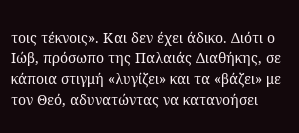τοις τέκνοις». Και δεν έχει άδικο. Διότι ο Ιώβ, πρόσωπο της Παλαιάς Διαθήκης, σε κάποια στιγμή «λυγίζει» και τα «βάζει» με τον Θεό, αδυνατώντας να κατανοήσει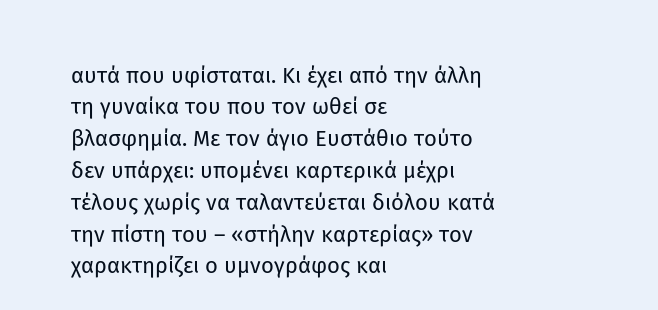αυτά που υφίσταται. Κι έχει από την άλλη τη γυναίκα του που τον ωθεί σε βλασφημία. Με τον άγιο Ευστάθιο τούτο δεν υπάρχει: υπομένει καρτερικά μέχρι τέλους χωρίς να ταλαντεύεται διόλου κατά  την πίστη του – «στήλην καρτερίας» τον χαρακτηρίζει ο υμνογράφος και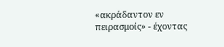«ακράδαντον εν πειρασμοίς» - έχοντας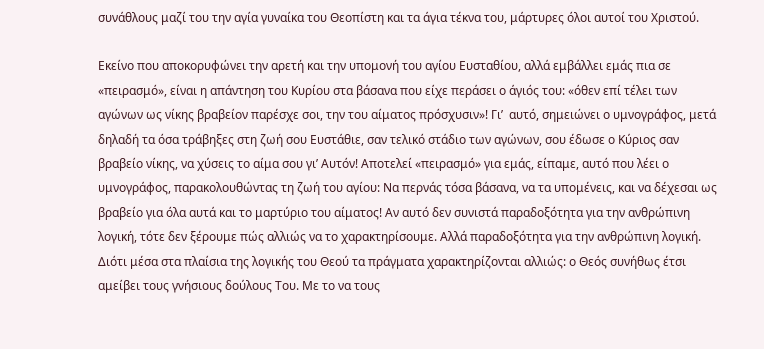συνάθλους μαζί του την αγία γυναίκα του Θεοπίστη και τα άγια τέκνα του, μάρτυρες όλοι αυτοί του Χριστού.

Εκείνο που αποκορυφώνει την αρετή και την υπομονή του αγίου Ευσταθίου, αλλά εμβάλλει εμάς πια σε «πειρασμό», είναι η απάντηση του Κυρίου στα βάσανα που είχε περάσει ο άγιός του: «όθεν επί τέλει των αγώνων ως νίκης βραβείον παρέσχε σοι, την του αίματος πρόσχυσιν»! Γι’  αυτό, σημειώνει ο υμνογράφος, μετά δηλαδή τα όσα τράβηξες στη ζωή σου Ευστάθιε, σαν τελικό στάδιο των αγώνων, σου έδωσε ο Κύριος σαν βραβείο νίκης, να χύσεις το αίμα σου γι’ Αυτόν! Αποτελεί «πειρασμό» για εμάς, είπαμε, αυτό που λέει ο υμνογράφος, παρακολουθώντας τη ζωή του αγίου: Να περνάς τόσα βάσανα, να τα υπομένεις, και να δέχεσαι ως βραβείο για όλα αυτά και το μαρτύριο του αίματος! Αν αυτό δεν συνιστά παραδοξότητα για την ανθρώπινη λογική, τότε δεν ξέρουμε πώς αλλιώς να το χαρακτηρίσουμε. Αλλά παραδοξότητα για την ανθρώπινη λογική. Διότι μέσα στα πλαίσια της λογικής του Θεού τα πράγματα χαρακτηρίζονται αλλιώς: ο Θεός συνήθως έτσι αμείβει τους γνήσιους δούλους Του. Με το να τους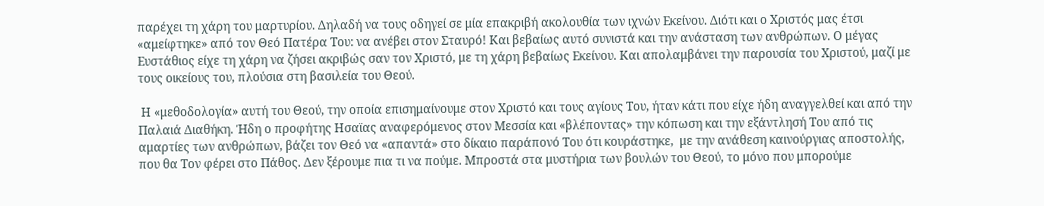παρέχει τη χάρη του μαρτυρίου. Δηλαδή να τους οδηγεί σε μία επακριβή ακολουθία των ιχνών Εκείνου. Διότι και ο Χριστός μας έτσι «αμείφτηκε» από τον Θεό Πατέρα Του: να ανέβει στον Σταυρό! Και βεβαίως αυτό συνιστά και την ανάσταση των ανθρώπων. Ο μέγας Ευστάθιος είχε τη χάρη να ζήσει ακριβώς σαν τον Χριστό, με τη χάρη βεβαίως Εκείνου. Και απολαμβάνει την παρουσία του Χριστού, μαζί με τους οικείους του, πλούσια στη βασιλεία του Θεού.

 Η «μεθοδολογία» αυτή του Θεού, την οποία επισημαίνουμε στον Χριστό και τους αγίους Του, ήταν κάτι που είχε ήδη αναγγελθεί και από την Παλαιά Διαθήκη. Ήδη ο προφήτης Ησαϊας αναφερόμενος στον Μεσσία και «βλέποντας» την κόπωση και την εξάντλησή Του από τις αμαρτίες των ανθρώπων, βάζει τον Θεό να «απαντά» στο δίκαιο παράπονό Του ότι κουράστηκε,  με την ανάθεση καινούργιας αποστολής, που θα Τον φέρει στο Πάθος. Δεν ξέρουμε πια τι να πούμε. Μπροστά στα μυστήρια των βουλών του Θεού, το μόνο που μπορούμε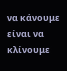να κάνουμε είναι να κλίνουμε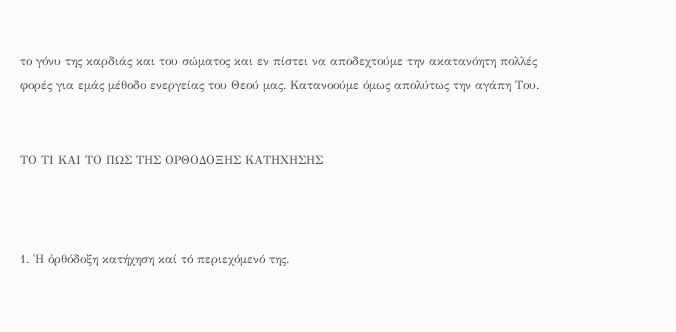το γόνυ της καρδιάς και του σώματος και εν πίστει να αποδεχτούμε την ακατανόητη πολλές φορές για εμάς μέθοδο ενεργείας του Θεού μας. Κατανοούμε όμως απολύτως την αγάπη Του.


ΤΟ ΤΙ ΚΑΙ ΤΟ ΠΩΣ ΤΗΣ ΟΡΘΟΔΟΞΗΣ ΚΑΤΗΧΗΣΗΣ



1. ῾Η ὀρθόδοξη κατήχηση καί τό περιεχόμενό της.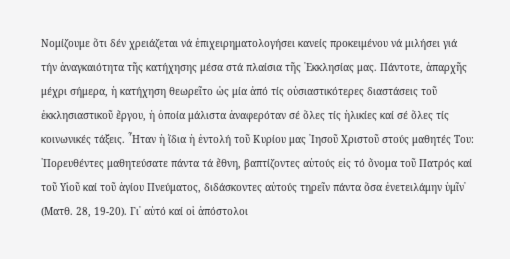Νομίζουμε ὅτι δέν χρειάζεται νά ἐπιχειρηματολογήσει κανείς προκειμένου νά μιλήσει γιά τήν ἀναγκαιότητα τῆς κατήχησης μέσα στά πλαίσια τῆς ᾽Εκκλησίας μας. Πάντοτε, ἀπαρχῆς μέχρι σήμερα, ἡ κατήχηση θεωρεῖτο ὡς μία ἀπό τίς οὐσιαστικότερες διαστάσεις τοῦ ἐκκλησιαστικοῦ ἔργου, ἡ ὁποία μάλιστα ἀναφερόταν σέ ὅλες τίς ἡλικίες καί σέ ὅλες τίς κοινωνικές τάξεις. ῏Ηταν ἡ ἴδια ἡ ἐντολή τοῦ Κυρίου μας ᾽Ιησοῦ Χριστοῦ στούς μαθητές Του: ῾Πορευθέντες μαθητεύσατε πάντα τά ἔθνη, βαπτίζοντες αὐτούς εἰς τό ὄνομα τοῦ Πατρός καί τοῦ Υἱοῦ καί τοῦ ἁγίου Πνεύματος, διδάσκοντες αὐτούς τηρεῖν πάντα ὅσα ἐνετειλάμην ὑμῖν᾽ (Ματθ. 28, 19-20). Γι᾽ αὐτό καί οἱ ἀπόστολοι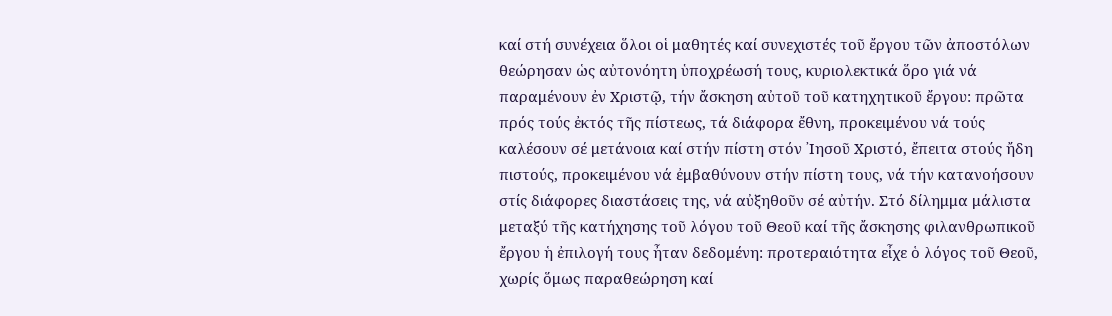καί στή συνέχεια ὅλοι οἱ μαθητές καί συνεχιστές τοῦ ἔργου τῶν ἀποστόλων θεώρησαν ὡς αὐτονόητη ὑποχρέωσή τους, κυριολεκτικά ὅρο γιά νά παραμένουν ἐν Χριστῷ, τήν ἄσκηση αὐτοῦ τοῦ κατηχητικοῦ ἔργου: πρῶτα πρός τούς ἐκτός τῆς πίστεως, τά διάφορα ἔθνη, προκειμένου νά τούς καλέσουν σέ μετάνοια καί στήν πίστη στόν ᾽Ιησοῦ Χριστό, ἔπειτα στούς ἤδη πιστούς, προκειμένου νά ἐμβαθύνουν στήν πίστη τους, νά τήν κατανοήσουν στίς διάφορες διαστάσεις της, νά αὐξηθοῦν σέ αὐτήν. Στό δίλημμα μάλιστα μεταξύ τῆς κατήχησης τοῦ λόγου τοῦ Θεοῦ καί τῆς ἄσκησης φιλανθρωπικοῦ ἔργου ἡ ἐπιλογή τους ἦταν δεδομένη: προτεραιότητα εἶχε ὁ λόγος τοῦ Θεοῦ, χωρίς ὅμως παραθεώρηση καί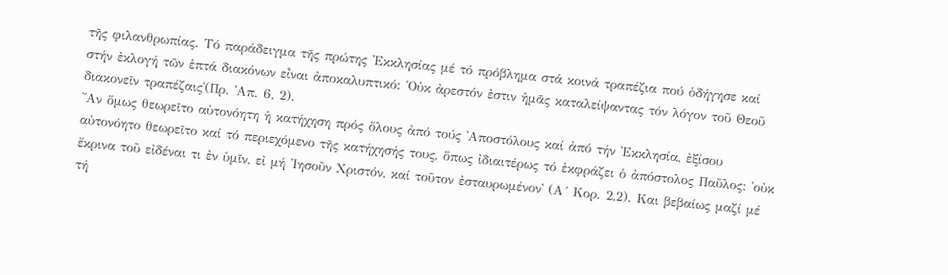τῆς φιλανθρωπίας. Τό παράδειγμα τῆς πρώτης ᾽Εκκλησίας μέ τό πρόβλημα στά κοινά τραπέζια πού ὁδήγησε καί στήν ἐκλογή τῶν ἑπτά διακόνων εἶναι ἀποκαλυπτικό: ῾Οὐκ ἀρεστόν ἐστιν ἡμᾶς καταλείψαντας τόν λόγον τοῦ Θεοῦ διακονεῖν τραπέζαις᾽(Πρ. ᾽Απ. 6, 2).
῎Αν ὅμως θεωρεῖτο αὐτονόητη ἡ κατήχηση πρός ὅλους ἀπό τούς ᾽Αποστόλους καί ἀπό τήν ᾽Εκκλησία, ἐξίσου αὐτονόητο θεωρεῖτο καί τό περιεχόμενο τῆς κατήχησής τους, ὅπως ἰδιαιτέρως τό ἐκφράζει ὁ ἀπόστολος Παῦλος: ῾οὐκ ἔκρινα τοῦ εἰδέναι τι ἐν ὑμῖν, εἰ μή ᾽Ιησοῦν Χριστόν, καί τοῦτον ἐσταυρωμένον᾽ (Α´ Κορ. 2,2). Και βεβαίως μαζί μέ τή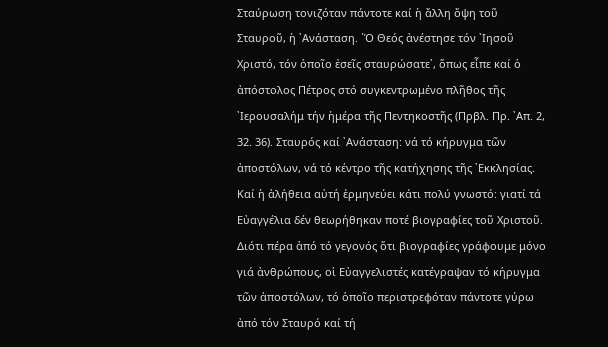Σταύρωση τονιζόταν πάντοτε καί ἡ ἄλλη ὄψη τοῦ Σταυροῦ, ἡ ᾽Ανάσταση. ῾Ὁ Θεός ἀνέστησε τόν ᾽Ιησοῦ Χριστό, τόν ὁποῖο ἐσεῖς σταυρώσατε᾽, ὅπως εἶπε καί ὁ ἀπόστολος Πέτρος στό συγκεντρωμένο πλῆθος τῆς ᾽Ιερουσαλήμ τήν ἡμέρα τῆς Πεντηκοστῆς (Πρβλ. Πρ. ᾽Απ. 2, 32. 36). Σταυρός καί ᾽Ανάσταση: νά τό κήρυγμα τῶν ἀποστόλων, νά τό κέντρο τῆς κατήχησης τῆς ᾽Εκκλησίας. Καί ἡ ἀλήθεια αὐτή ἑρμηνεύει κάτι πολύ γνωστό: γιατί τά Εὐαγγέλια δέν θεωρήθηκαν ποτέ βιογραφίες τοῦ Χριστοῦ. Διότι πέρα ἀπό τό γεγονός ὅτι βιογραφίες γράφουμε μόνο γιά ἀνθρώπους, οἱ Εὐαγγελιστές κατέγραψαν τό κήρυγμα τῶν ἀποστόλων, τό ὁποῖο περιστρεφόταν πάντοτε γύρω ἀπό τόν Σταυρό καί τή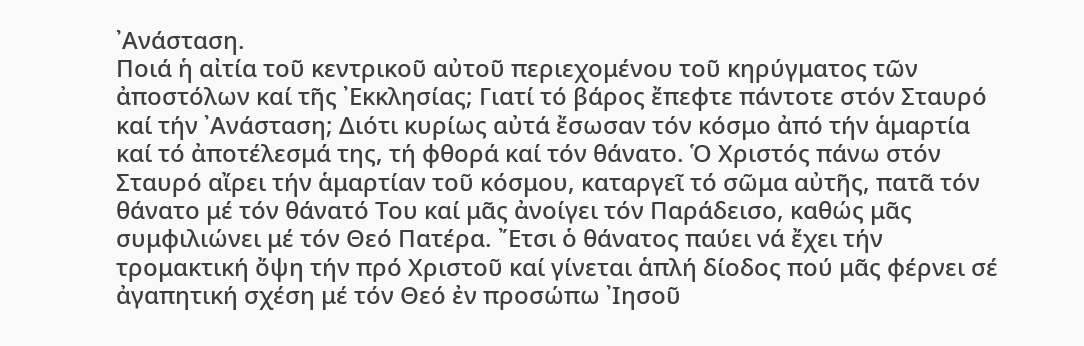᾽Ανάσταση.
Ποιά ἡ αἰτία τοῦ κεντρικοῦ αὐτοῦ περιεχομένου τοῦ κηρύγματος τῶν ἀποστόλων καί τῆς ᾽Εκκλησίας; Γιατί τό βάρος ἔπεφτε πάντοτε στόν Σταυρό καί τήν ᾽Ανάσταση; Διότι κυρίως αὐτά ἔσωσαν τόν κόσμο ἀπό τήν ἁμαρτία καί τό ἀποτέλεσμά της, τή φθορά καί τόν θάνατο. Ὁ Χριστός πάνω στόν Σταυρό αἴρει τήν ἁμαρτίαν τοῦ κόσμου, καταργεῖ τό σῶμα αὐτῆς, πατᾶ τόν θάνατο μέ τόν θάνατό Του καί μᾶς ἀνοίγει τόν Παράδεισο, καθώς μᾶς συμφιλιώνει μέ τόν Θεό Πατέρα. ῎Ετσι ὁ θάνατος παύει νά ἔχει τήν τρομακτική ὄψη τήν πρό Χριστοῦ καί γίνεται ἁπλή δίοδος πού μᾶς φέρνει σέ ἀγαπητική σχέση μέ τόν Θεό ἐν προσώπω ᾽Ιησοῦ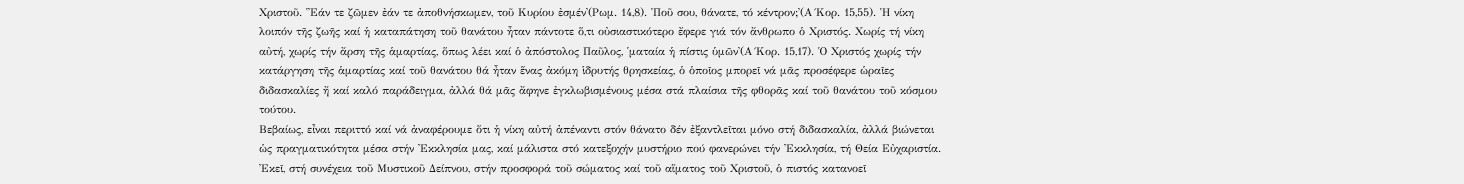Χριστοῦ. ῾᾽Εάν τε ζῶμεν ἐάν τε ἀποθνήσκωμεν, τοῦ Κυρίου ἐσμέν᾽(Ρωμ. 14,8). ῾Ποῦ σου, θάνατε, τό κέντρον;᾽(Α´Κορ. 15,55). Ἡ νίκη λοιπόν τῆς ζωῆς καί ἡ καταπάτηση τοῦ θανάτου ἦταν πάντοτε ὅ,τι οὐσιαστικότερο ἔφερε γιά τόν ἄνθρωπο ὁ Χριστός. Χωρίς τή νίκη αὐτή, χωρίς τήν ἄρση τῆς ἁμαρτίας, ὅπως λέει καί ὁ ἀπόστολος Παῦλος, ῾ματαία ἡ πίστις ὑμῶν᾽(Α´Κορ. 15,17). Ὁ Χριστός χωρίς τήν κατάργηση τῆς ἁμαρτίας καί τοῦ θανάτου θά ἦταν ἕνας ἀκόμη ἱδρυτής θρησκείας, ὁ ὁποῖος μπορεῖ νά μᾶς προσέφερε ὡραῖες διδασκαλίες ἤ καί καλό παράδειγμα, ἀλλά θά μᾶς ἄφηνε ἐγκλωβισμένους μέσα στά πλαίσια τῆς φθορᾶς καί τοῦ θανάτου τοῦ κόσμου τούτου.
Βεβαίως, εἶναι περιττό καί νά ἀναφέρουμε ὅτι ἡ νίκη αὐτή ἀπέναντι στόν θάνατο δέν ἐξαντλεῖται μόνο στή διδασκαλία, ἀλλά βιώνεται ὡς πραγματικότητα μέσα στήν ᾽Εκκλησία μας, καί μάλιστα στό κατεξοχήν μυστήριο πού φανερώνει τήν ᾽Εκκλησία, τή Θεία Εὐχαριστία. ᾽Εκεῖ, στή συνέχεια τοῦ Μυστικοῦ Δείπνου, στήν προσφορά τοῦ σώματος καί τοῦ αἵματος τοῦ Χριστοῦ, ὁ πιστός κατανοεῖ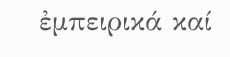ἐμπειρικά καί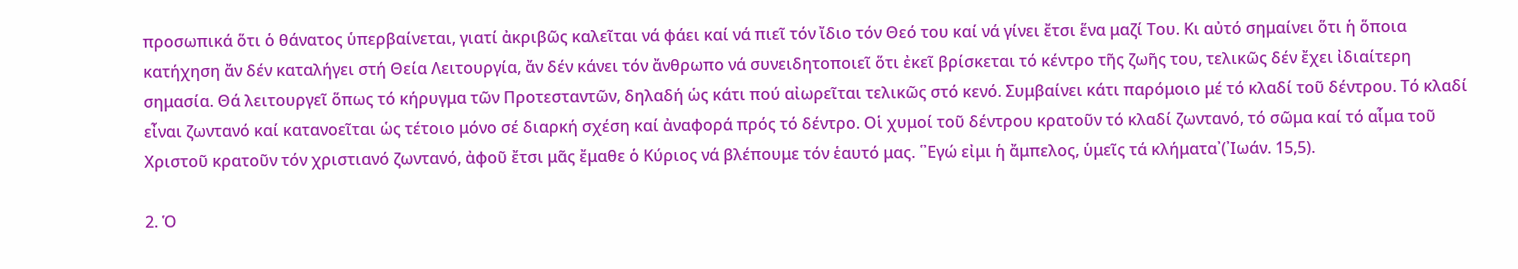προσωπικά ὅτι ὁ θάνατος ὑπερβαίνεται, γιατί ἀκριβῶς καλεῖται νά φάει καί νά πιεῖ τόν ἴδιο τόν Θεό του καί νά γίνει ἔτσι ἕνα μαζί Του. Κι αὐτό σημαίνει ὅτι ἡ ὅποια κατήχηση ἄν δέν καταλήγει στή Θεία Λειτουργία, ἄν δέν κάνει τόν ἄνθρωπο νά συνειδητοποιεῖ ὅτι ἐκεῖ βρίσκεται τό κέντρο τῆς ζωῆς του, τελικῶς δέν ἔχει ἰδιαίτερη σημασία. Θά λειτουργεῖ ὅπως τό κήρυγμα τῶν Προτεσταντῶν, δηλαδή ὡς κάτι πού αἰωρεῖται τελικῶς στό κενό. Συμβαίνει κάτι παρόμοιο μέ τό κλαδί τοῦ δέντρου. Τό κλαδί εἶναι ζωντανό καί κατανοεῖται ὡς τέτοιο μόνο σέ διαρκή σχέση καί ἀναφορά πρός τό δέντρο. Οἱ χυμοί τοῦ δέντρου κρατοῦν τό κλαδί ζωντανό, τό σῶμα καί τό αἷμα τοῦ Χριστοῦ κρατοῦν τόν χριστιανό ζωντανό, ἀφοῦ ἔτσι μᾶς ἔμαθε ὁ Κύριος νά βλέπουμε τόν ἑαυτό μας. ῾᾽Εγώ εἰμι ἡ ἄμπελος, ὑμεῖς τά κλήματα᾽(᾽Ιωάν. 15,5).

2. Ὁ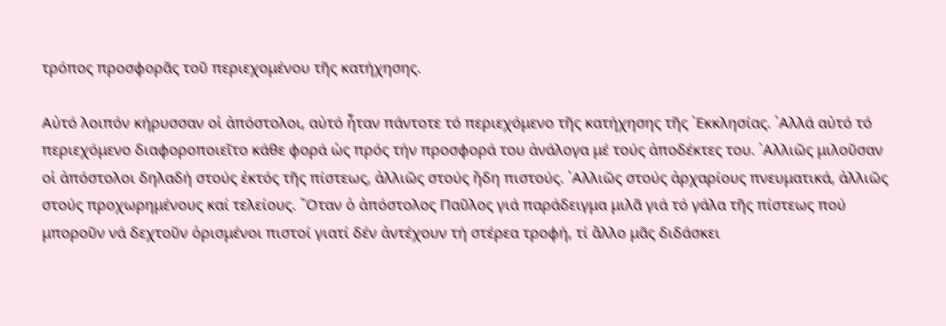τρόπος προσφορᾶς τοῦ περιεχομένου τῆς κατήχησης.

Αὐτό λοιπόν κήρυσσαν οἱ ἀπόστολοι, αὐτό ἦταν πάντοτε τό περιεχόμενο τῆς κατήχησης τῆς ᾽Εκκλησίας. ᾽Αλλά αὐτό τό περιεχόμενο διαφοροποιεῖτο κάθε φορά ὡς πρός τήν προσφορά του ἀνάλογα μέ τούς ἀποδέκτες του. ᾽Αλλιῶς μιλοῦσαν οἱ ἀπόστολοι δηλαδή στούς ἐκτός τῆς πίστεως, ἀλλιῶς στούς ἤδη πιστούς. ᾽Αλλιῶς στούς ἀρχαρίους πνευματικά, ἀλλιῶς στούς προχωρημένους καί τελείους. ῞Οταν ὁ ἀπόστολος Παῦλος γιά παράδειγμα μιλᾶ γιά τό γάλα τῆς πίστεως πού μποροῦν νά δεχτοῦν ὁρισμένοι πιστοί γιατί δέν ἀντέχουν τή στέρεα τροφή, τί ἄλλο μᾶς διδάσκει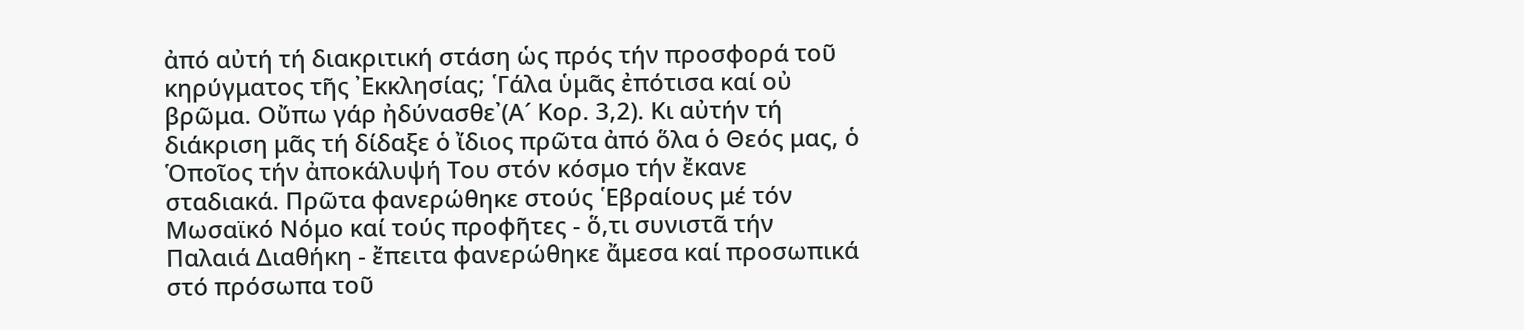ἀπό αὐτή τή διακριτική στάση ὡς πρός τήν προσφορά τοῦ κηρύγματος τῆς ᾽Εκκλησίας; ῾Γάλα ὑμᾶς ἐπότισα καί οὐ βρῶμα. Οὔπω γάρ ἠδύνασθε᾽(Α´ Κορ. 3,2). Κι αὐτήν τή διάκριση μᾶς τή δίδαξε ὁ ἴδιος πρῶτα ἀπό ὅλα ὁ Θεός μας, ὁ Ὁποῖος τήν ἀποκάλυψή Του στόν κόσμο τήν ἔκανε σταδιακά. Πρῶτα φανερώθηκε στούς ῾Εβραίους μέ τόν Μωσαϊκό Νόμο καί τούς προφῆτες - ὅ,τι συνιστᾶ τήν Παλαιά Διαθήκη - ἔπειτα φανερώθηκε ἄμεσα καί προσωπικά στό πρόσωπα τοῦ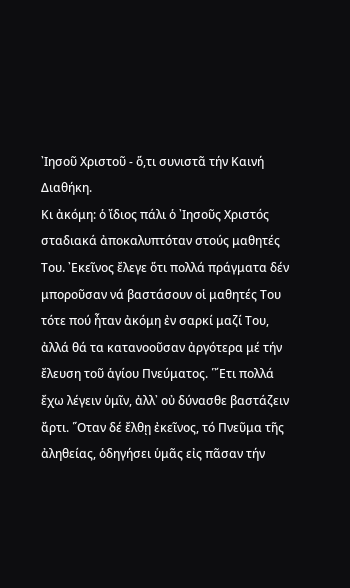᾽Ιησοῦ Χριστοῦ - ὅ,τι συνιστᾶ τήν Καινή Διαθήκη.
Κι ἀκόμη: ὁ ἴδιος πάλι ὁ ᾽Ιησοῦς Χριστός σταδιακά ἀποκαλυπτόταν στούς μαθητές Του. ᾽Εκεῖνος ἔλεγε ὅτι πολλά πράγματα δέν μποροῦσαν νά βαστάσουν οἱ μαθητές Του τότε πού ἦταν ἀκόμη ἐν σαρκί μαζί Του, ἀλλά θά τα κατανοοῦσαν ἀργότερα μέ τήν ἔλευση τοῦ ἁγίου Πνεύματος. ῾῎Ετι πολλά ἔχω λέγειν ὑμῖν, ἀλλ᾽ οὐ δύνασθε βαστάζειν ἄρτι. ῞Οταν δέ ἔλθῃ ἐκεῖνος, τό Πνεῦμα τῆς ἀληθείας, ὁδηγήσει ὑμᾶς εἰς πᾶσαν τήν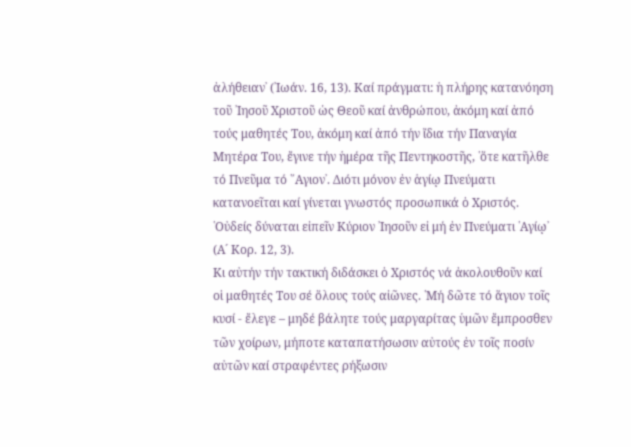ἀλήθειαν᾽ (᾽Ιωάν. 16, 13). Καί πράγματι: ἡ πλήρης κατανόηση τοῦ ᾽Ιησοῦ Χριστοῦ ὡς Θεοῦ καί ἀνθρώπου, ἀκόμη καί ἀπό τούς μαθητές Του, ἀκόμη καί ἀπό τήν ἴδια τήν Παναγία Μητέρα Του, ἔγινε τήν ἡμέρα τῆς Πεντηκοστῆς, ῾ὅτε κατῆλθε τό Πνεῦμα τό ῞Αγιον᾽. Διότι μόνον ἐν ἁγίῳ Πνεύματι κατανοεῖται καί γίνεται γνωστός προσωπικά ὁ Χριστός. ῾Οὐδείς δύναται εἰπεῖν Κύριον ᾽Ιησοῦν εἰ μή ἐν Πνεύματι ῾Αγίῳ᾽ (Α´ Κορ. 12, 3).
Κι αὐτήν τήν τακτική διδάσκει ὁ Χριστός νά ἀκολουθοῦν καί οἱ μαθητές Του σέ ὅλους τούς αἰῶνες. ῾Μή δῶτε τό ἅγιον τοῖς κυσί - ἔλεγε – μηδέ βάλητε τούς μαργαρίτας ὑμῶν ἔμπροσθεν τῶν χοίρων, μήποτε καταπατήσωσιν αὐτούς ἐν τοῖς ποσίν αὐτῶν καί στραφέντες ρήξωσιν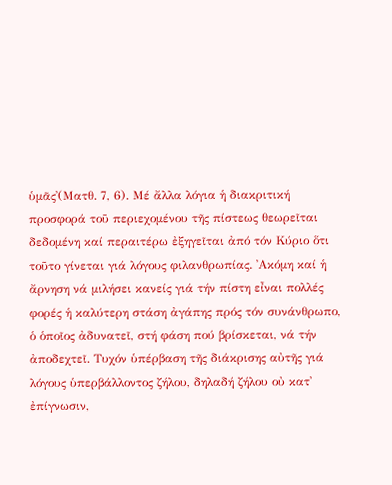ὑμᾶς᾽(Ματθ. 7, 6). Μέ ἄλλα λόγια ἡ διακριτική προσφορά τοῦ περιεχομένου τῆς πίστεως θεωρεῖται δεδομένη καί περαιτέρω ἐξηγεῖται ἀπό τόν Κύριο ὅτι τοῦτο γίνεται γιά λόγους φιλανθρωπίας. ᾽Ακόμη καί ἡ ἄρνηση νά μιλήσει κανείς γιά τήν πίστη εἶναι πολλές φορές ἡ καλύτερη στάση ἀγάπης πρός τόν συνάνθρωπο, ὁ ὁποῖος ἀδυνατεῖ, στή φάση πού βρίσκεται, νά τήν ἀποδεχτεῖ. Τυχόν ὑπέρβαση τῆς διάκρισης αὐτῆς γιά λόγους ὑπερβάλλοντος ζήλου, δηλαδή ζήλου οὐ κατ᾽ ἐπίγνωσιν,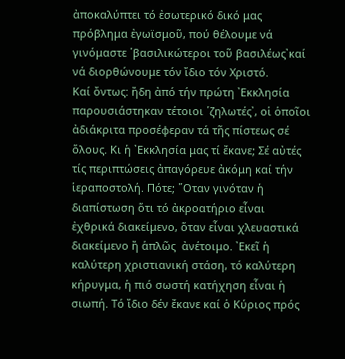ἀποκαλύπτει τό ἐσωτερικό δικό μας πρόβλημα ἐγωϊσμοῦ, πού θέλουμε νά γινόμαστε ῾βασιλικώτεροι τοῦ βασιλέως᾽καί νά διορθώνουμε τόν ἴδιο τόν Χριστό.
Καί ὄντως: ἤδη ἀπό τήν πρώτη ᾽Εκκλησία παρουσιάστηκαν τέτοιοι ῾ζηλωτές᾽, οἱ ὁποῖοι ἀδιάκριτα προσέφεραν τά τῆς πίστεως σέ ὅλους. Κι ἡ ᾽Εκκλησία μας τί ἔκανε; Σέ αὐτές τίς περιπτώσεις ἀπαγόρευε ἀκόμη καί τήν ἱεραποστολή. Πότε; ῞Οταν γινόταν ἡ διαπίστωση ὅτι τό ἀκροατήριο εἶναι ἐχθρικά διακείμενο, ὅταν εἶναι χλευαστικά διακείμενο ἤ ἁπλῶς  ἀνέτοιμο. ᾽Εκεῖ ἡ καλύτερη χριστιανική στάση, τό καλύτερη κήρυγμα, ἡ πιό σωστή κατήχηση εἶναι ἡ σιωπή. Τό ἴδιο δέν ἔκανε καί ὁ Κύριος πρός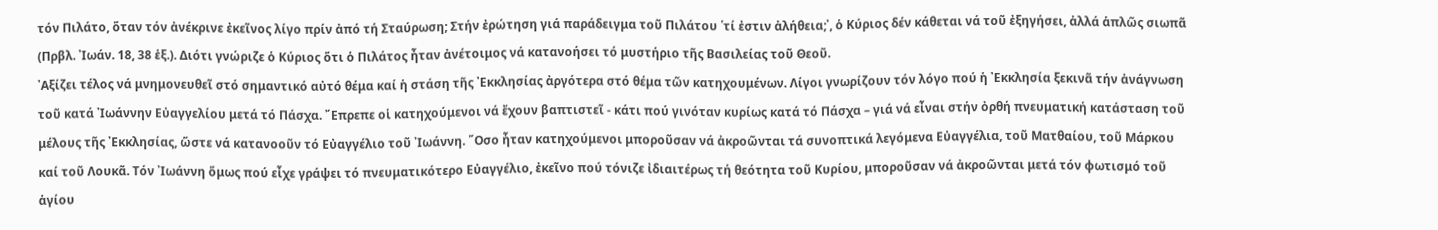τόν Πιλάτο, ὅταν τόν ἀνέκρινε ἐκεῖνος λίγο πρίν ἀπό τή Σταύρωση; Στήν ἐρώτηση γιά παράδειγμα τοῦ Πιλάτου ῾τί ἐστιν ἀλήθεια;᾽, ὁ Κύριος δέν κάθεται νά τοῦ ἐξηγήσει, ἀλλά ἁπλῶς σιωπᾶ (Πρβλ. ᾽Ιωάν. 18, 38 ἑξ.). Διότι γνώριζε ὁ Κύριος ὅτι ὁ Πιλάτος ἦταν ἀνέτοιμος νά κατανοήσει τό μυστήριο τῆς Βασιλείας τοῦ Θεοῦ.
᾽Αξίζει τέλος νά μνημονευθεῖ στό σημαντικό αὐτό θέμα καί ἡ στάση τῆς ᾽Εκκλησίας ἀργότερα στό θέμα τῶν κατηχουμένων. Λίγοι γνωρίζουν τόν λόγο πού ἡ ᾽Εκκλησία ξεκινᾶ τήν ἀνάγνωση τοῦ κατά ᾽Ιωάννην Εὐαγγελίου μετά τό Πάσχα. ῎Επρεπε οἱ κατηχούμενοι νά ἔχουν βαπτιστεῖ - κάτι πού γινόταν κυρίως κατά τό Πάσχα – γιά νά εἶναι στήν ὀρθή πνευματική κατάσταση τοῦ μέλους τῆς ᾽Εκκλησίας, ὥστε νά κατανοοῦν τό Εὐαγγέλιο τοῦ ᾽Ιωάννη. ῞Οσο ἦταν κατηχούμενοι μποροῦσαν νά ἀκροῶνται τά συνοπτικά λεγόμενα Εὐαγγέλια, τοῦ Ματθαίου, τοῦ Μάρκου καί τοῦ Λουκᾶ. Τόν ᾽Ιωάννη ὅμως πού εἶχε γράψει τό πνευματικότερο Εὐαγγέλιο, ἐκεῖνο πού τόνιζε ἰδιαιτέρως τή θεότητα τοῦ Κυρίου, μποροῦσαν νά ἀκροῶνται μετά τόν φωτισμό τοῦ ἁγίου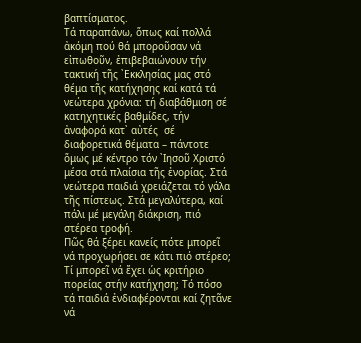βαπτίσματος.
Τά παραπάνω, ὅπως καί πολλά ἀκόμη πού θά μποροῦσαν νά εἰπωθοῦν, ἐπιβεβαιώνουν τήν τακτική τῆς ᾽Εκκλησίας μας στό θέμα τῆς κατήχησης καί κατά τά νεώτερα χρόνια: τή διαβάθμιση σέ κατηχητικές βαθμίδες, τήν ἀναφορά κατ᾽ αὐτές  σέ διαφορετικά θέματα – πάντοτε ὅμως μέ κέντρο τόν ᾽Ιησοῦ Χριστό μέσα στά πλαίσια τῆς ἐνορίας. Στά νεώτερα παιδιά χρειάζεται τό γάλα τῆς πίστεως. Στά μεγαλύτερα, καί πάλι μέ μεγάλη διάκριση, πιό στέρεα τροφή.
Πῶς θά ξέρει κανείς πότε μπορεῖ νά προχωρήσει σε κάτι πιό στέρεο; Τί μπορεῖ νά ἔχει ὡς κριτήριο πορείας στήν κατήχηση; Τό πόσο τά παιδιά ἐνδιαφέρονται καί ζητᾶνε νά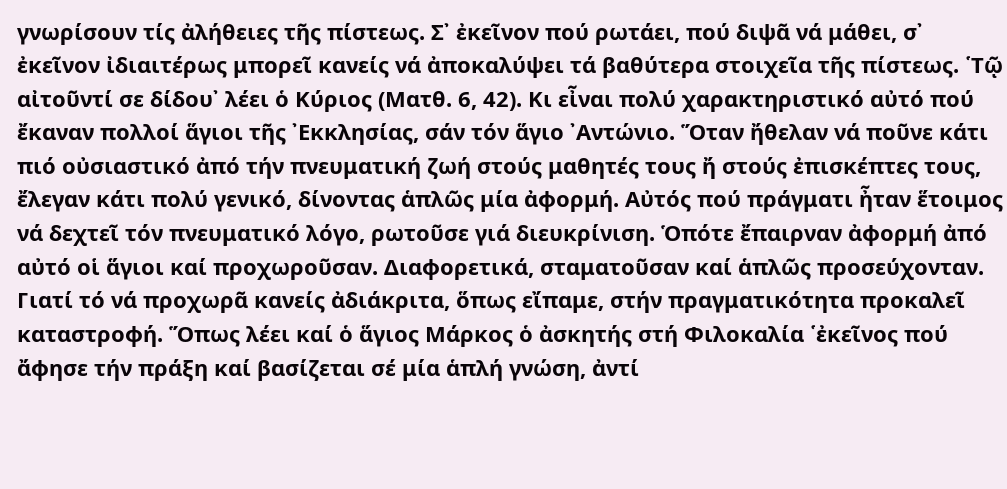γνωρίσουν τίς ἀλήθειες τῆς πίστεως. Σ᾽ ἐκεῖνον πού ρωτάει, πού διψᾶ νά μάθει, σ᾽ ἐκεῖνον ἰδιαιτέρως μπορεῖ κανείς νά ἀποκαλύψει τά βαθύτερα στοιχεῖα τῆς πίστεως. ῾Τῷ αἰτοῦντί σε δίδου᾽ λέει ὁ Κύριος (Ματθ. 6, 42). Κι εἶναι πολύ χαρακτηριστικό αὐτό πού ἔκαναν πολλοί ἅγιοι τῆς ᾽Εκκλησίας, σάν τόν ἅγιο ᾽Αντώνιο. Ὅταν ἤθελαν νά ποῦνε κάτι πιό οὐσιαστικό ἀπό τήν πνευματική ζωή στούς μαθητές τους ἤ στούς ἐπισκέπτες τους, ἔλεγαν κάτι πολύ γενικό, δίνοντας ἁπλῶς μία ἀφορμή. Αὐτός πού πράγματι ἦταν ἕτοιμος νά δεχτεῖ τόν πνευματικό λόγο, ρωτοῦσε γιά διευκρίνιση. Ὁπότε ἔπαιρναν ἀφορμή ἀπό αὐτό οἱ ἅγιοι καί προχωροῦσαν. Διαφορετικά, σταματοῦσαν καί ἁπλῶς προσεύχονταν. Γιατί τό νά προχωρᾶ κανείς ἀδιάκριτα, ὅπως εἴπαμε, στήν πραγματικότητα προκαλεῖ καταστροφή. Ὅπως λέει καί ὁ ἅγιος Μάρκος ὁ ἀσκητής στή Φιλοκαλία ῾ἐκεῖνος πού ἄφησε τήν πράξη καί βασίζεται σέ μία ἁπλή γνώση, ἀντί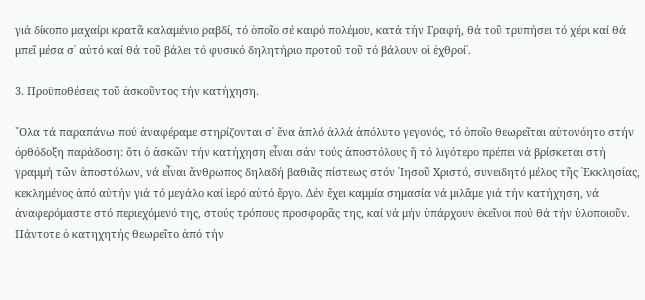γιά δίκοπο μαχαίρι κρατᾶ καλαμένιο ραβδί, τό ὁποῖο σέ καιρό πολέμου, κατά τήν Γραφή, θά τοῦ τρυπήσει τό χέρι καί θά μπεῖ μέσα σ᾽ αὐτό καί θά τοῦ βάλει τό φυσικό δηλητήριο προτοῦ τοῦ τό βάλουν οἱ ἐχθροί᾽.

3. Προϋποθέσεις τοῦ ἀσκοῦντος τήν κατήχηση.

῞Ολα τά παραπάνω πού ἀναφέραμε στηρίζονται σ᾽ ἕνα ἁπλό ἀλλά ἀπόλυτο γεγονός, τό ὁποῖο θεωρεῖται αὐτονόητο στήν ὀρθόδοξη παράδοση: ὅτι ὁ ἀσκῶν τήν κατήχηση εἶναι σάν τούς ἀποστόλους ἤ τό λιγότερο πρέπει νά βρίσκεται στή γραμμή τῶν ἀποστόλων, νά εἶναι ἄνθρωπος δηλαδή βαθιᾶς πίστεως στόν ᾽Ιησοῦ Χριστό, συνειδητό μέλος τῆς ᾽Εκκλησίας, κεκλημένος ἀπό αὐτήν γιά τό μεγάλο καί ἱερό αὐτό ἔργο. Δέν ἔχει καμμία σημασία νά μιλᾶμε γιά τήν κατήχηση, νά ἀναφερόμαστε στό περιεχόμενό της, στούς τρόπους προσφορᾶς της, καί νά μήν ὑπάρχουν ἐκεῖνοι πού θά τήν ὑλοποιοῦν. Πάντοτε ὁ κατηχητής θεωρεῖτο ἀπό τήν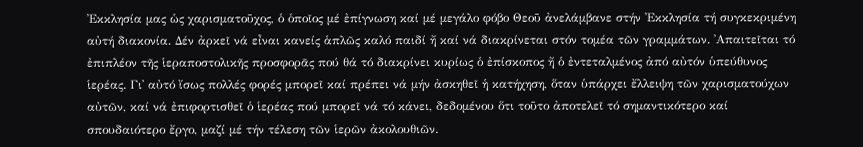᾽Εκκλησία μας ὡς χαρισματοῦχος, ὁ ὁποῖος μέ ἐπίγνωση καί μέ μεγάλο φόβο Θεοῦ ἀνελάμβανε στήν ᾽Εκκλησία τή συγκεκριμένη αὐτή διακονία. Δέν ἀρκεῖ νά εἶναι κανείς ἁπλῶς καλό παιδί ἤ καί νά διακρίνεται στόν τομέα τῶν γραμμάτων. ᾽Απαιτεῖται τό ἐπιπλέον τῆς ἱεραποστολικῆς προσφορᾶς πού θά τό διακρίνει κυρίως ὁ ἐπίσκοπος ἤ ὁ ἐντεταλμένος ἀπό αὐτόν ὑπεύθυνος ἱερέας. Γι᾽ αὐτό ἴσως πολλές φορές μπορεῖ καί πρέπει νά μήν ἀσκηθεῖ ἡ κατήχηση, ὅταν ὑπάρχει ἔλλειψη τῶν χαρισματούχων αὐτῶν, καί νά ἐπιφορτισθεῖ ὁ ἱερέας πού μπορεῖ νά τό κάνει, δεδομένου ὅτι τοῦτο ἀποτελεῖ τό σημαντικότερο καί σπουδαιότερο ἔργο, μαζί μέ τήν τέλεση τῶν ἱερῶν ἀκολουθιῶν.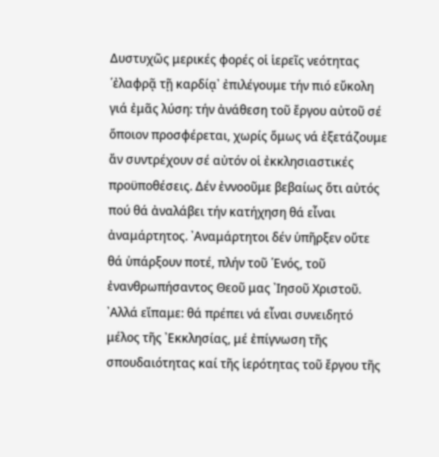Δυστυχῶς μερικές φορές οἱ ἱερεῖς νεότητας ῾ἐλαφρᾷ τῇ καρδίᾳ᾽ ἐπιλέγουμε τήν πιό εὔκολη γιά ἐμᾶς λύση: τήν ἀνάθεση τοῦ ἔργου αὐτοῦ σέ ὅποιον προσφέρεται, χωρίς ὅμως νά ἐξετάζουμε ἄν συντρέχουν σέ αὐτόν οἱ ἐκκλησιαστικές προϋποθέσεις. Δέν ἐννοοῦμε βεβαίως ὅτι αὐτός πού θά ἀναλάβει τήν κατήχηση θά εἶναι ἀναμάρτητος. ᾽Αναμάρτητοι δέν ὑπῆρξεν οὔτε θά ὑπάρξουν ποτέ, πλήν τοῦ ῾Ενός, τοῦ ἐνανθρωπήσαντος Θεοῦ μας ᾽Ιησοῦ Χριστοῦ. ᾽Αλλά εἴπαμε: θά πρέπει νά εἶναι συνειδητό μέλος τῆς ᾽Εκκλησίας, μέ ἐπίγνωση τῆς σπουδαιότητας καί τῆς ἱερότητας τοῦ ἔργου τῆς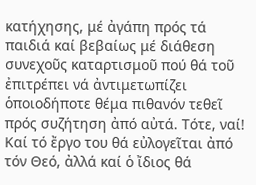κατήχησης, μέ ἀγάπη πρός τά παιδιά καί βεβαίως μέ διάθεση συνεχοῦς καταρτισμοῦ πού θά τοῦ ἐπιτρέπει νά ἀντιμετωπίζει ὁποιοδήποτε θέμα πιθανόν τεθεῖ πρός συζήτηση ἀπό αὐτά. Τότε, ναί! Καί τό ἔργο του θά εὐλογεῖται ἀπό τόν Θεό, ἀλλά καί ὁ ἴδιος θά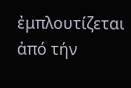ἐμπλουτίζεται ἀπό τήν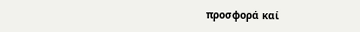προσφορά καί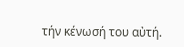τήν κένωσή του αὐτή.